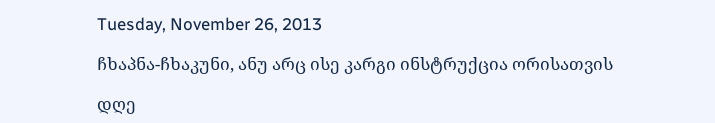Tuesday, November 26, 2013

ჩხაპნა-ჩხაკუნი, ანუ არც ისე კარგი ინსტრუქცია ორისათვის

დღე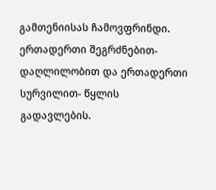გამთენიისას ჩამოვფრინდი. ერთადერთი შეგრძნებით-დაღლილობით და ერთადერთი სურვილით- წყლის გადავლების.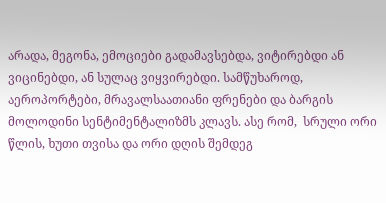არადა, მეგონა, ემოციები გადამავსებდა, ვიტირებდი ან ვიცინებდი, ან სულაც ვიყვირებდი. სამწუხაროდ, აეროპორტები, მრავალსაათიანი ფრენები და ბარგის მოლოდინი სენტიმენტალიზმს კლავს. ასე რომ,  სრული ორი წლის, ხუთი თვისა და ორი დღის შემდეგ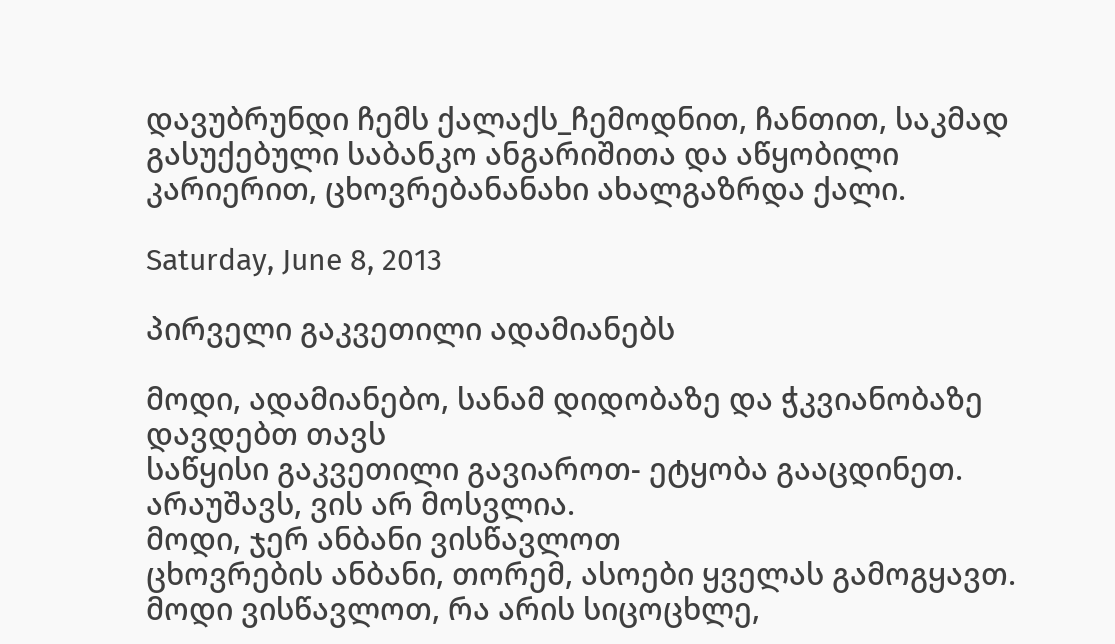დავუბრუნდი ჩემს ქალაქს_ჩემოდნით, ჩანთით, საკმად გასუქებული საბანკო ანგარიშითა და აწყობილი კარიერით, ცხოვრებანანახი ახალგაზრდა ქალი.

Saturday, June 8, 2013

პირველი გაკვეთილი ადამიანებს

მოდი, ადამიანებო, სანამ დიდობაზე და ჭკვიანობაზე დავდებთ თავს
საწყისი გაკვეთილი გავიაროთ- ეტყობა გააცდინეთ.
არაუშავს, ვის არ მოსვლია.
მოდი, ჯერ ანბანი ვისწავლოთ
ცხოვრების ანბანი, თორემ, ასოები ყველას გამოგყავთ.
მოდი ვისწავლოთ, რა არის სიცოცხლე,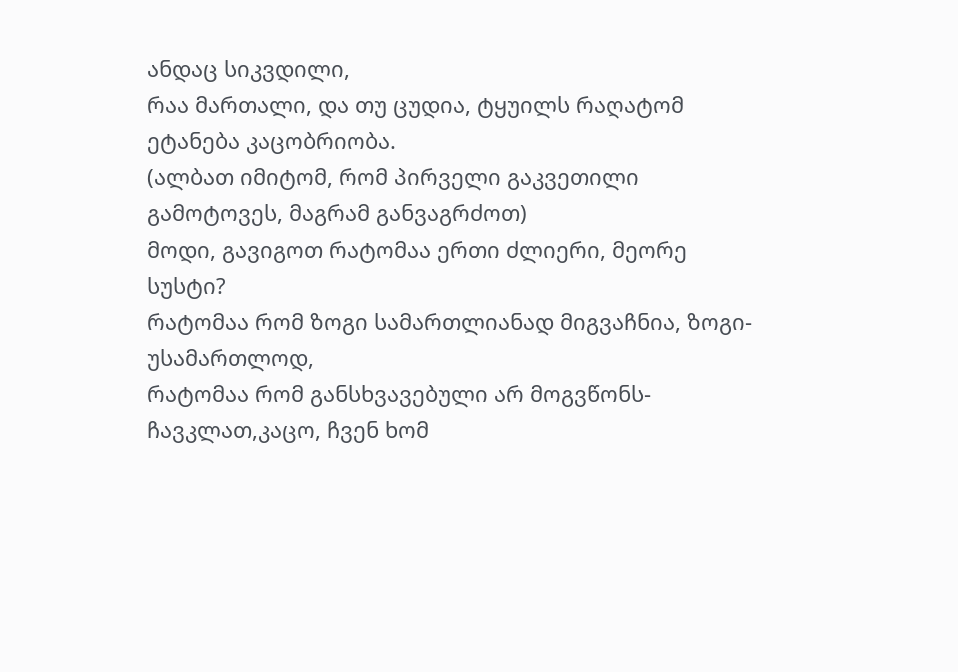ანდაც სიკვდილი,
რაა მართალი, და თუ ცუდია, ტყუილს რაღატომ ეტანება კაცობრიობა.
(ალბათ იმიტომ, რომ პირველი გაკვეთილი გამოტოვეს, მაგრამ განვაგრძოთ)
მოდი, გავიგოთ რატომაა ერთი ძლიერი, მეორე სუსტი?
რატომაა რომ ზოგი სამართლიანად მიგვაჩნია, ზოგი- უსამართლოდ,
რატომაა რომ განსხვავებული არ მოგვწონს-ჩავკლათ,კაცო, ჩვენ ხომ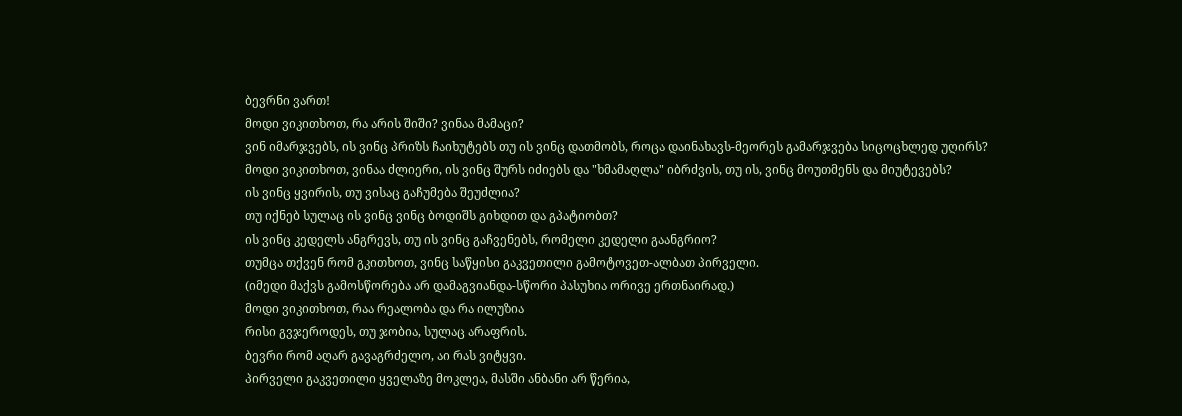ბევრნი ვართ!
მოდი ვიკითხოთ, რა არის შიში? ვინაა მამაცი?
ვინ იმარჯვებს, ის ვინც პრიზს ჩაიხუტებს თუ ის ვინც დათმობს, როცა დაინახავს-მეორეს გამარჯვება სიცოცხლედ უღირს?
მოდი ვიკითხოთ, ვინაა ძლიერი, ის ვინც შურს იძიებს და "ხმამაღლა" იბრძვის, თუ ის, ვინც მოუთმენს და მიუტევებს?
ის ვინც ყვირის, თუ ვისაც გაჩუმება შეუძლია?
თუ იქნებ სულაც ის ვინც ვინც ბოდიშს გიხდით და გპატიობთ?
ის ვინც კედელს ანგრევს, თუ ის ვინც გაჩვენებს, რომელი კედელი გაანგრიო?
თუმცა თქვენ რომ გკითხოთ, ვინც საწყისი გაკვეთილი გამოტოვეთ-ალბათ პირველი.
(იმედი მაქვს გამოსწორება არ დამაგვიანდა-სწორი პასუხია ორივე ერთნაირად.)
მოდი ვიკითხოთ, რაა რეალობა და რა ილუზია
რისი გვჯეროდეს, თუ ჯობია, სულაც არაფრის.
ბევრი რომ აღარ გავაგრძელო, აი რას ვიტყვი.
პირველი გაკვეთილი ყველაზე მოკლეა, მასში ანბანი არ წერია,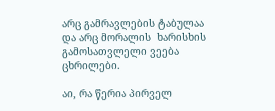არც გამრავლების ტაბულაა და არც მორალის  ხარისხის გამოსათვლელი ვეება ცხრილები.

აი, რა წერია პირველ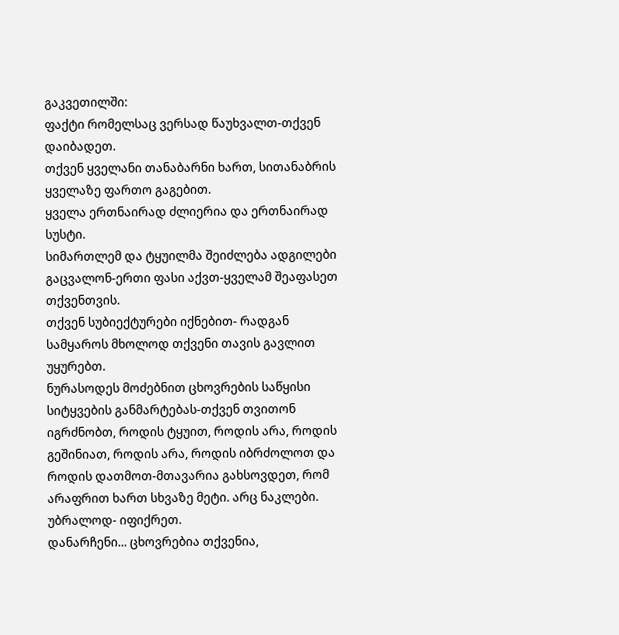გაკვეთილში:
ფაქტი რომელსაც ვერსად წაუხვალთ-თქვენ დაიბადეთ.
თქვენ ყველანი თანაბარნი ხართ, სითანაბრის ყველაზე ფართო გაგებით.
ყველა ერთნაირად ძლიერია და ერთნაირად სუსტი.
სიმართლემ და ტყუილმა შეიძლება ადგილები გაცვალონ-ერთი ფასი აქვთ-ყველამ შეაფასეთ თქვენთვის.
თქვენ სუბიექტურები იქნებით- რადგან სამყაროს მხოლოდ თქვენი თავის გავლით უყურებთ.
ნურასოდეს მოძებნით ცხოვრების საწყისი სიტყვების განმარტებას-თქვენ თვითონ იგრძნობთ, როდის ტყუით, როდის არა, როდის გეშინიათ, როდის არა, როდის იბრძოლოთ და როდის დათმოთ-მთავარია გახსოვდეთ, რომ არაფრით ხართ სხვაზე მეტი. არც ნაკლები.
უბრალოდ- იფიქრეთ.
დანარჩენი... ცხოვრებია თქვენია,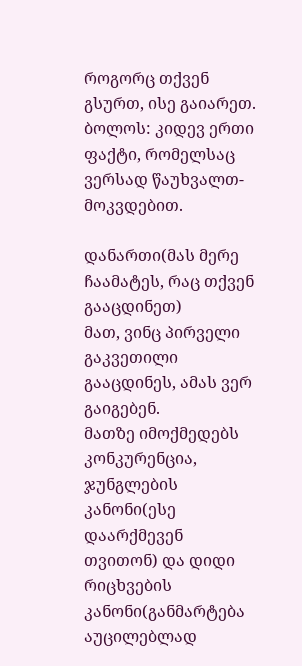როგორც თქვენ გსურთ, ისე გაიარეთ.
ბოლოს: კიდევ ერთი ფაქტი, რომელსაც ვერსად წაუხვალთ- მოკვდებით.

დანართი(მას მერე ჩაამატეს, რაც თქვენ გააცდინეთ)
მათ, ვინც პირველი გაკვეთილი გააცდინეს, ამას ვერ გაიგებენ.
მათზე იმოქმედებს კონკურენცია, ჯუნგლების კანონი(ესე დაარქმევენ თვითონ) და დიდი რიცხვების კანონი(განმარტება აუცილებლად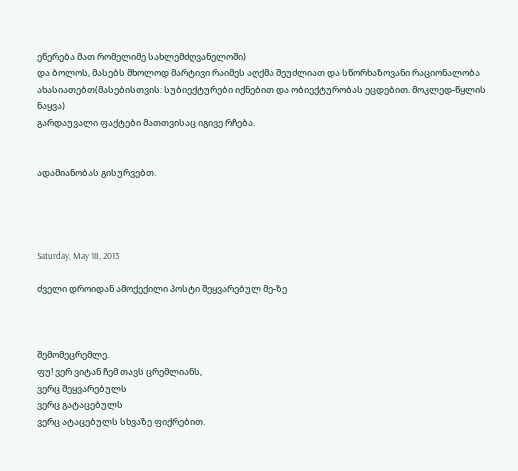ეწერება მათ რომელიმე სახლემძღვანელოში)
და ბოლოს, მასებს მხოლოდ მარტივი რაიმეს აღქმა შეუძლიათ და სწორხაზოვანი რაციონალობა ახასიათებთ(მასებისთვის: სუბიექტურები იქნებით და ობიექტურობას ეცდებით. მოკლედ-წყლის ნაყვა)
გარდაუვალი ფაქტები მათთვისაც იგივე რჩება.


ადამიანობას გისურვებთ.




Saturday, May 18, 2013

ძველი დროიდან ამოქექილი პოსტი შეყვარებულ მე-ზე



შემომეცრემლე.
ფუ! ვერ ვიტან ჩემ თავს ცრემლიანს,
ვერც შეყვარებულს
ვერც გატაცებულს
ვერც ატაცებულს სხვაზე ფიქრებით.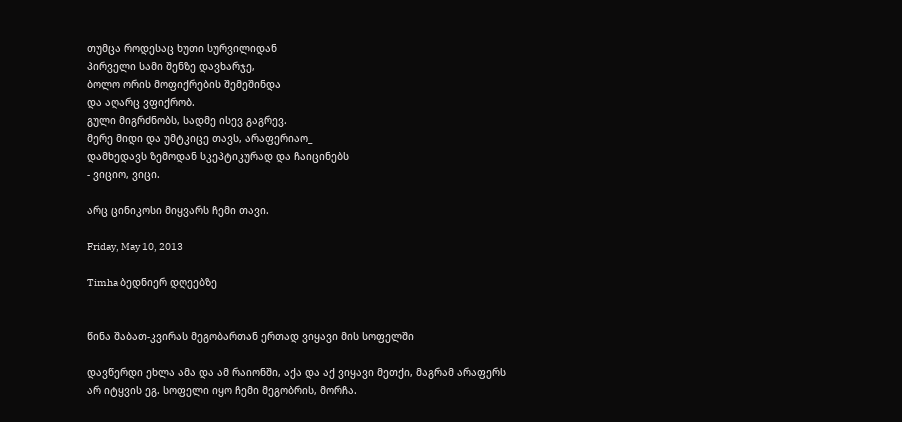თუმცა როდესაც ხუთი სურვილიდან
პირველი სამი შენზე დავხარჯე,
ბოლო ორის მოფიქრების შემეშინდა
და აღარც ვფიქრობ.
გული მიგრძნობს, სადმე ისევ გაგრევ.
მერე მიდი და უმტკიცე თავს, არაფერიაო_
დამხედავს ზემოდან სკეპტიკურად და ჩაიცინებს
- ვიციო, ვიცი.

არც ცინიკოსი მიყვარს ჩემი თავი.

Friday, May 10, 2013

Timha ბედნიერ დღეებზე


წინა შაბათ-კვირას მეგობართან ერთად ვიყავი მის სოფელში

დავწერდი ეხლა ამა და ამ რაიონში, აქა და აქ ვიყავი მეთქი, მაგრამ არაფერს არ იტყვის ეგ. სოფელი იყო ჩემი მეგობრის, მორჩა.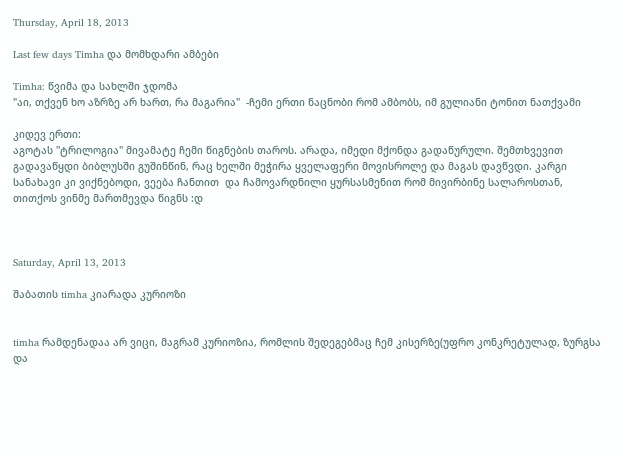Thursday, April 18, 2013

Last few days Timha და მომხდარი ამბები

Timha: წვიმა და სახლში ჯდომა
"აი, თქვენ ხო აზრზე არ ხართ, რა მაგარია"  -ჩემი ერთი ნაცნობი რომ ამბობს, იმ გულიანი ტონით ნათქვამი

კიდევ ერთი:
აგოტას ''ტრილოგია'' მივამატე ჩემი წიგნების თაროს. არადა, იმედი მქონდა გადაწურული. შემთხვევით გადავაწყდი ბიბლუსში გუშინწინ, რაც ხელში მეჭირა ყველაფერი მოვისროლე და მაგას დავწვდი. კარგი სანახავი კი ვიქნებოდი, ვეება ჩანთით  და ჩამოვარდნილი ყურსასმენით რომ მივირბინე სალაროსთან, თითქოს ვინმე მართმევდა წიგნს :დ



Saturday, April 13, 2013

შაბათის timha კიარადა კურიოზი


timha რამდენადაა არ ვიცი, მაგრამ კურიოზია, რომლის შედეგებმაც ჩემ კისერზე(უფრო კონკრეტულად, ზურგსა და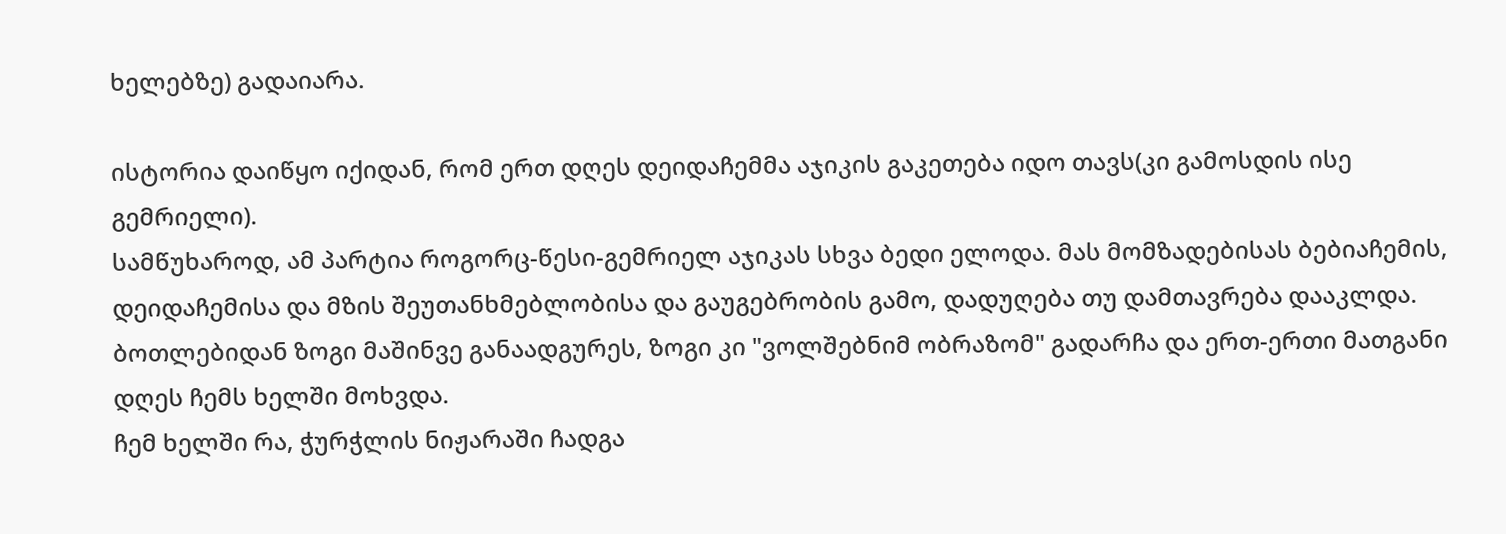ხელებზე) გადაიარა.

ისტორია დაიწყო იქიდან, რომ ერთ დღეს დეიდაჩემმა აჯიკის გაკეთება იდო თავს(კი გამოსდის ისე გემრიელი).
სამწუხაროდ, ამ პარტია როგორც-წესი-გემრიელ აჯიკას სხვა ბედი ელოდა. მას მომზადებისას ბებიაჩემის, დეიდაჩემისა და მზის შეუთანხმებლობისა და გაუგებრობის გამო, დადუღება თუ დამთავრება დააკლდა.  ბოთლებიდან ზოგი მაშინვე განაადგურეს, ზოგი კი "ვოლშებნიმ ობრაზომ" გადარჩა და ერთ-ერთი მათგანი დღეს ჩემს ხელში მოხვდა.
ჩემ ხელში რა, ჭურჭლის ნიჟარაში ჩადგა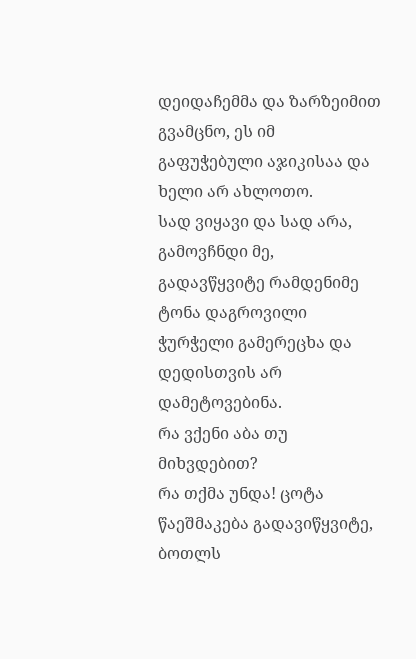დეიდაჩემმა და ზარზეიმით გვამცნო, ეს იმ გაფუჭებული აჯიკისაა და ხელი არ ახლოთო.
სად ვიყავი და სად არა, გამოვჩნდი მე, გადავწყვიტე რამდენიმე ტონა დაგროვილი ჭურჭელი გამერეცხა და დედისთვის არ დამეტოვებინა.
რა ვქენი აბა თუ მიხვდებით?
რა თქმა უნდა! ცოტა წაეშმაკება გადავიწყვიტე, ბოთლს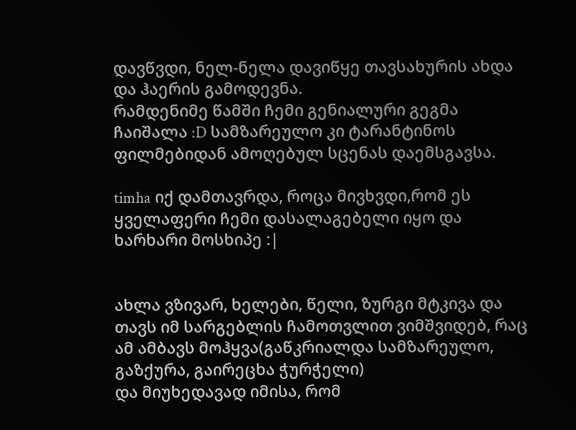დავწვდი, ნელ-ნელა დავიწყე თავსახურის ახდა და ჰაერის გამოდევნა.
რამდენიმე წამში ჩემი გენიალური გეგმა ჩაიშალა :D სამზარეულო კი ტარანტინოს ფილმებიდან ამოღებულ სცენას დაემსგავსა.

timha იქ დამთავრდა, როცა მივხვდი,რომ ეს ყველაფერი ჩემი დასალაგებელი იყო და ხარხარი მოსხიპე :|


ახლა ვზივარ, ხელები, წელი, ზურგი მტკივა და თავს იმ სარგებლის ჩამოთვლით ვიმშვიდებ, რაც ამ ამბავს მოჰყვა(გაწკრიალდა სამზარეულო, გაზქურა, გაირეცხა ჭურჭელი)
და მიუხედავად იმისა, რომ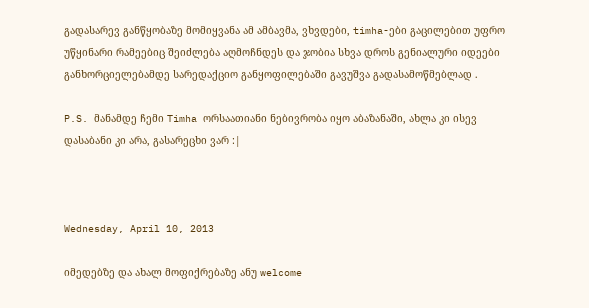გადასარევ განწყობაზე მომიყვანა ამ ამბავმა, ვხვდები, timha-ები გაცილებით უფრო უწყინარი რამეებიც შეიძლება აღმოჩნდეს და ჯობია სხვა დროს გენიალური იდეები განხორციელებამდე სარედაქციო განყოფილებაში გავუშვა გადასამოწმებლად .

P.S. მანამდე ჩემი Timha ორსაათიანი ნებივრობა იყო აბაზანაში, ახლა კი ისევ დასაბანი კი არა, გასარეცხი ვარ :|



Wednesday, April 10, 2013

იმედებზე და ახალ მოფიქრებაზე ანუ welcome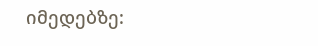იმედებზე: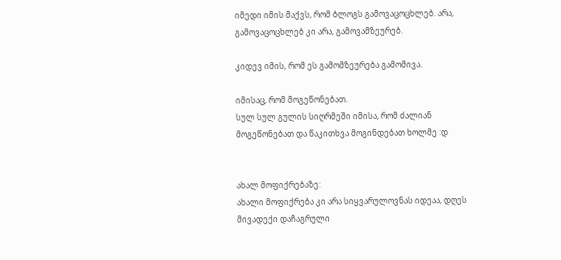იმედი იმის მაქვს, რომ ბლოგს გამოვაცოცხლებ. არა, გამოვაცოცხლებ კი არა, გამოვამზეურებ.

კიდევ იმის, რომ ეს გამომზეურება გამომივა.

იმისაც, რომ მოგეწონებათ.
სულ სულ გულის სიღრმეში იმისა, რომ ძალიან მოგეწონებათ და წაკითხვა მოგინდებათ ხოლმე :დ


ახალ მოფიქრებაზე:
ახალი მოფიქრება კი არა სიყვარულოვნას იდეაა, დღეს მივადექი დაჩაგრული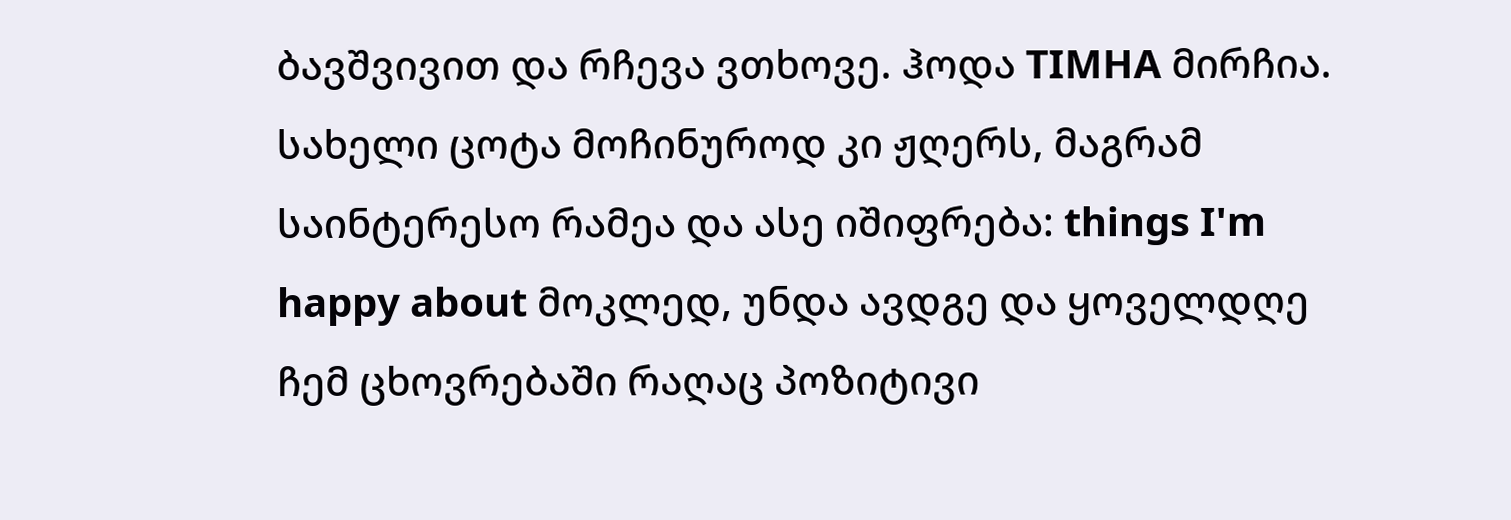ბავშვივით და რჩევა ვთხოვე. ჰოდა TIMHA მირჩია. სახელი ცოტა მოჩინუროდ კი ჟღერს, მაგრამ საინტერესო რამეა და ასე იშიფრება: things I'm happy about მოკლედ, უნდა ავდგე და ყოველდღე ჩემ ცხოვრებაში რაღაც პოზიტივი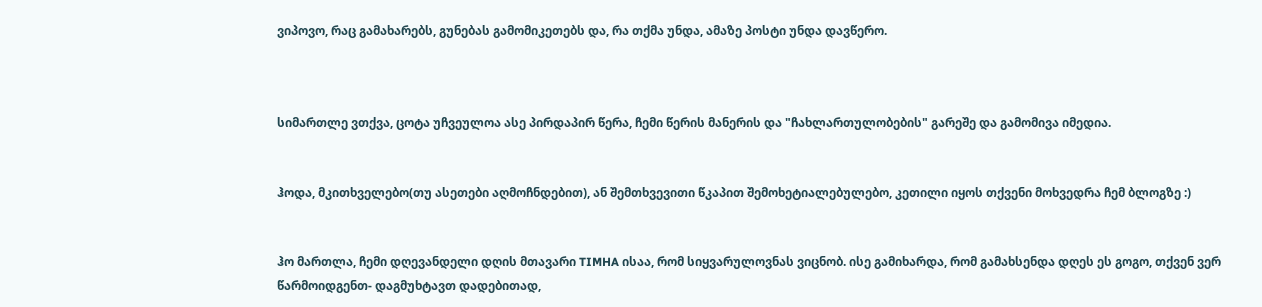ვიპოვო, რაც გამახარებს, გუნებას გამომიკეთებს და, რა თქმა უნდა, ამაზე პოსტი უნდა დავწერო.



სიმართლე ვთქვა, ცოტა უჩვეულოა ასე პირდაპირ წერა, ჩემი წერის მანერის და "ჩახლართულობების" გარეშე და გამომივა იმედია.


ჰოდა, მკითხველებო(თუ ასეთები აღმოჩნდებით), ან შემთხვევითი წკაპით შემოხეტიალებულებო, კეთილი იყოს თქვენი მოხვედრა ჩემ ბლოგზე :)


ჰო მართლა, ჩემი დღევანდელი დღის მთავარი TIMHA ისაა, რომ სიყვარულოვნას ვიცნობ. ისე გამიხარდა, რომ გამახსენდა დღეს ეს გოგო, თქვენ ვერ წარმოიდგენთ- დაგმუხტავთ დადებითად,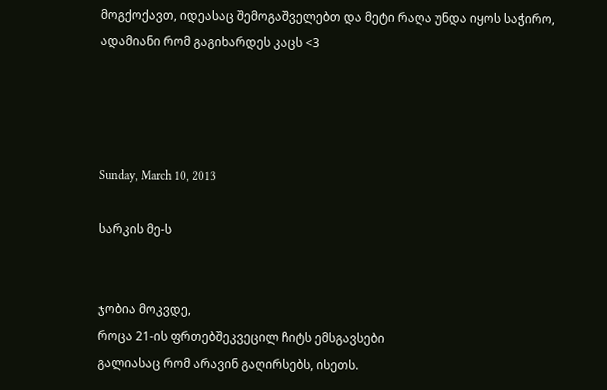მოგქოქავთ, იდეასაც შემოგაშველებთ და მეტი რაღა უნდა იყოს საჭირო, ადამიანი რომ გაგიხარდეს კაცს <3




Sunday, March 10, 2013

სარკის მე-ს


ჯობია მოკვდე,
როცა 21-ის ფრთებშეკვეცილ ჩიტს ემსგავსები
გალიასაც რომ არავინ გაღირსებს, ისეთს.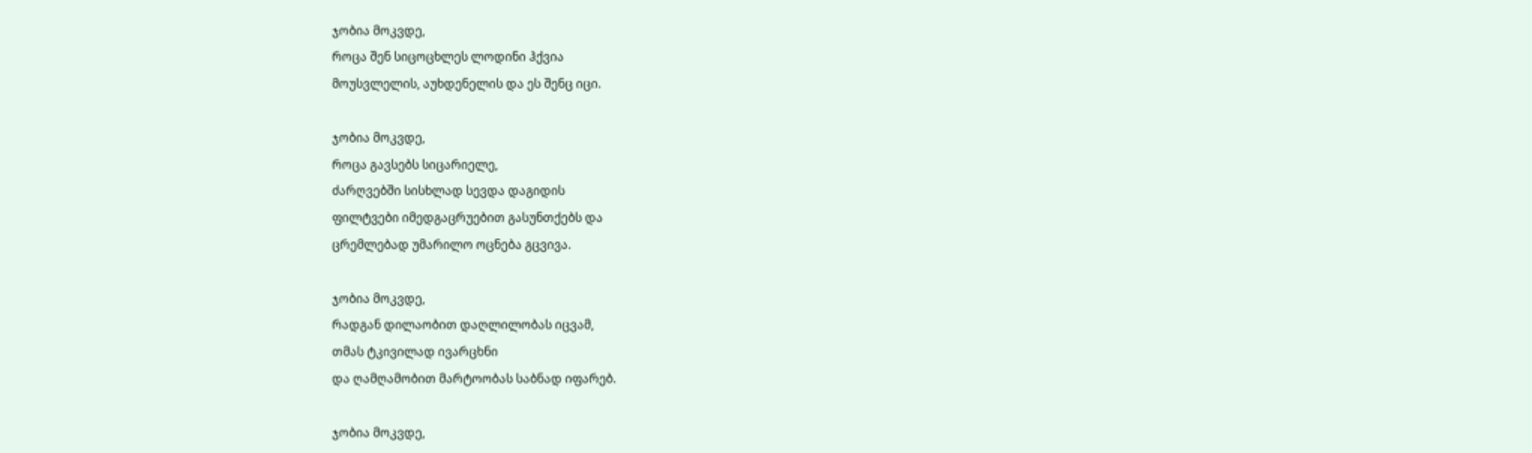ჯობია მოკვდე,
როცა შენ სიცოცხლეს ლოდინი ჰქვია
მოუსვლელის, აუხდენელის და ეს შენც იცი.

ჯობია მოკვდე,
როცა გავსებს სიცარიელე,
ძარღვებში სისხლად სევდა დაგიდის
ფილტვები იმედგაცრუებით გასუნთქებს და
ცრემლებად უმარილო ოცნება გცვივა.

ჯობია მოკვდე,
რადგან დილაობით დაღლილობას იცვამ,
თმას ტკივილად ივარცხნი
და ღამღამობით მარტოობას საბნად იფარებ.

ჯობია მოკვდე,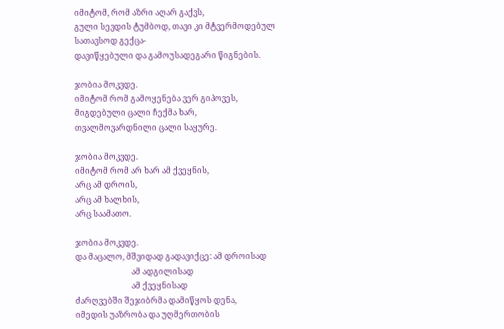იმიტომ, რომ აზრი აღარ გაქვს,
გული სევდის ტუმბოდ, თავი კი მტვერმოდებულ სათავსოდ გექცა-
დავიწყებული და გამოუსადეგარი წიგნების.

ჯობია მოკვდე.
იმიტომ რომ გამოყენება ვერ გიპოვეს,
მიგდებული ცალი ჩექმა ხარ,
თვალმოვარდნილი ცალი საყურე.

ჯობია მოკვდე.
იმიტომ რომ არ ხარ ამ ქვეყნის,
არც ამ დროის,
არც ამ ხალხის,
არც საამათო.

ჯობია მოკვდე.
და მაცალო, მშვიდად გადავიქცე: ამ დროისად
                            ამ ადგილისად
                            ამ ქვეყნისად
ძარღვებში შეჯიბრმა დამიწყოს დენა,
იმედის უაზრობა და უღმერთობის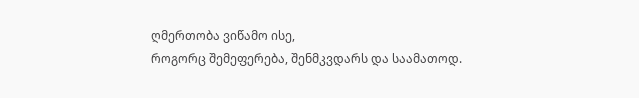ღმერთობა ვიწამო ისე,
როგორც შემეფერება, შენმკვდარს და საამათოდ.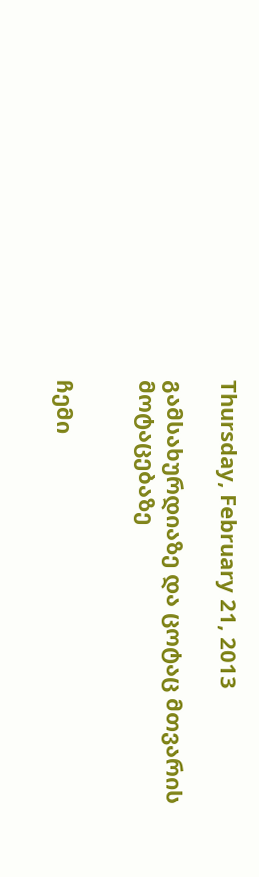Thursday, February 21, 2013

გამსახურდიაზე და ცოტაც მთვარის მოტაცებაზე


ჩემი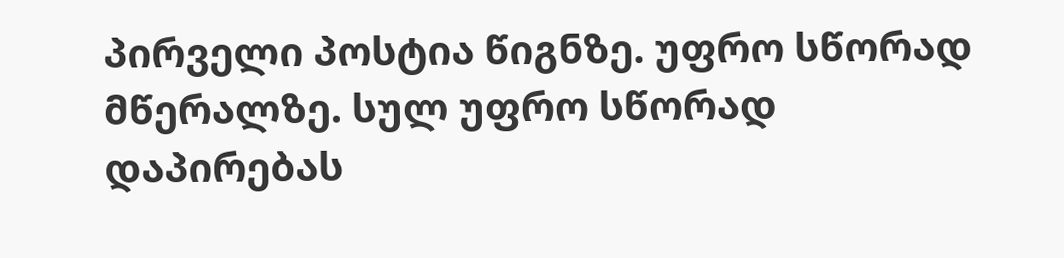პირველი პოსტია წიგნზე. უფრო სწორად მწერალზე. სულ უფრო სწორად დაპირებას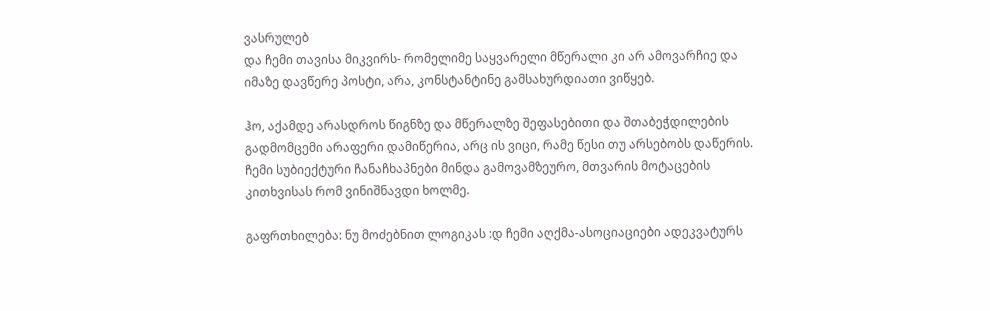ვასრულებ
და ჩემი თავისა მიკვირს- რომელიმე საყვარელი მწერალი კი არ ამოვარჩიე და იმაზე დავწერე პოსტი, არა, კონსტანტინე გამსახურდიათი ვიწყებ.

ჰო, აქამდე არასდროს წიგნზე და მწერალზე შეფასებითი და შთაბეჭდილების გადმომცემი არაფერი დამიწერია, არც ის ვიცი, რამე წესი თუ არსებობს დაწერის. ჩემი სუბიექტური ჩანაჩხაპნები მინდა გამოვამზეურო, მთვარის მოტაცების კითხვისას რომ ვინიშნავდი ხოლმე.

გაფრთხილება: ნუ მოძებნით ლოგიკას :დ ჩემი აღქმა-ასოციაციები ადეკვატურს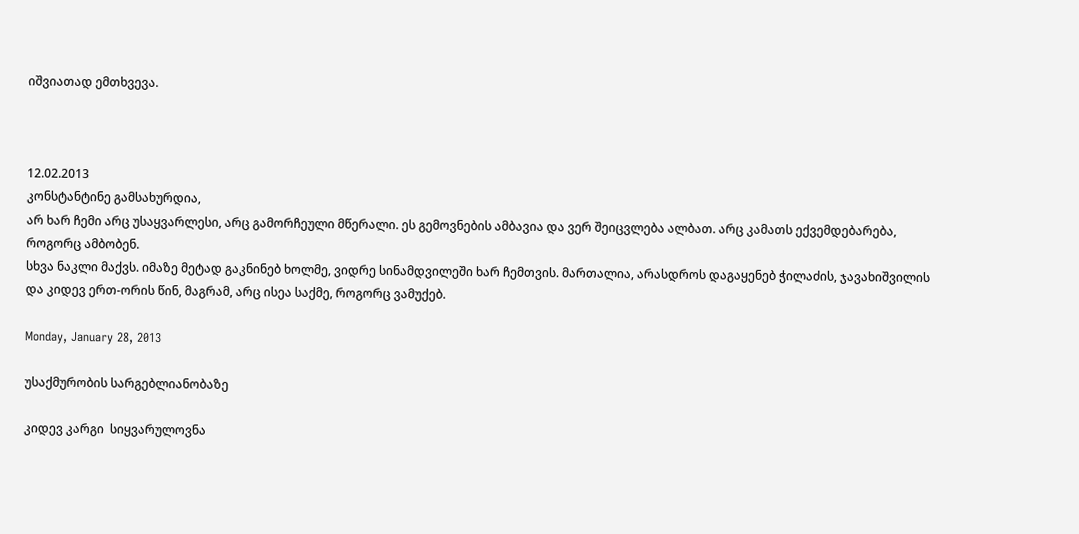იშვიათად ემთხვევა.



12.02.2013
კონსტანტინე გამსახურდია,
არ ხარ ჩემი არც უსაყვარლესი, არც გამორჩეული მწერალი. ეს გემოვნების ამბავია და ვერ შეიცვლება ალბათ. არც კამათს ექვემდებარება, როგორც ამბობენ.
სხვა ნაკლი მაქვს. იმაზე მეტად გაკნინებ ხოლმე, ვიდრე სინამდვილეში ხარ ჩემთვის. მართალია, არასდროს დაგაყენებ ჭილაძის, ჯავახიშვილის და კიდევ ერთ-ორის წინ, მაგრამ, არც ისეა საქმე, როგორც ვამუქებ.

Monday, January 28, 2013

უსაქმურობის სარგებლიანობაზე

კიდევ კარგი  სიყვარულოვნა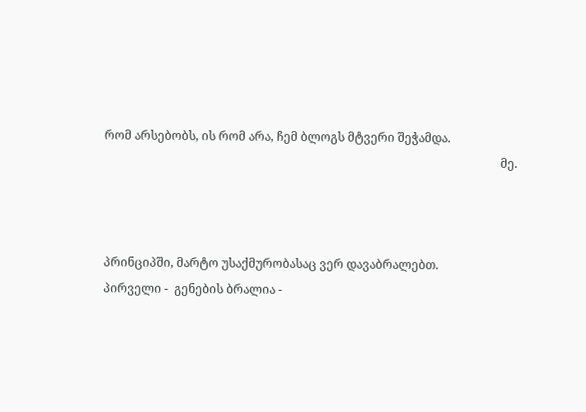რომ არსებობს, ის რომ არა, ჩემ ბლოგს მტვერი შეჭამდა.
                                                                                                                                    მე.



პრინციპში, მარტო უსაქმურობასაც ვერ დავაბრალებთ.
პირველი -  გენების ბრალია -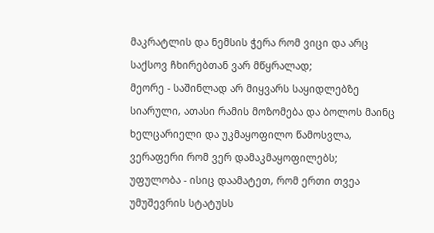მაკრატლის და ნემსის ჭერა რომ ვიცი და არც საქსოვ ჩხირებთან ვარ მწყრალად;
მეორე - საშინლად არ მიყვარს საყიდლებზე სიარული, ათასი რამის მოზომება და ბოლოს მაინც ხელცარიელი და უკმაყოფილო წამოსვლა, ვერაფერი რომ ვერ დამაკმაყოფილებს;
უფულობა - ისიც დაამატეთ, რომ ერთი თვეა უმუშევრის სტატუსს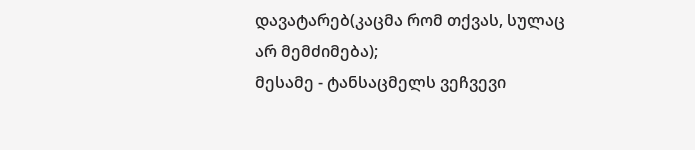დავატარებ(კაცმა რომ თქვას, სულაც არ მემძიმება);
მესამე - ტანსაცმელს ვეჩვევი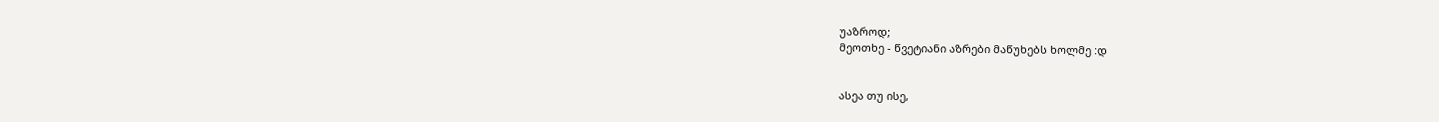უაზროდ;
მეოთხე - წვეტიანი აზრები მაწუხებს ხოლმე :დ


ასეა თუ ისე,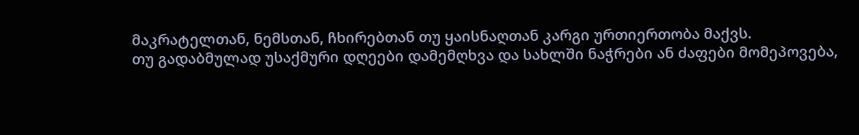მაკრატელთან, ნემსთან, ჩხირებთან თუ ყაისნაღთან კარგი ურთიერთობა მაქვს.
თუ გადაბმულად უსაქმური დღეები დამემღხვა და სახლში ნაჭრები ან ძაფები მომეპოვება,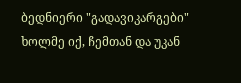ბედნიერი "გადავიკარგები" ხოლმე იქ, ჩემთან და უკან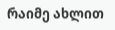რაიმე ახლით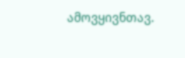ამოვყივნთავ.